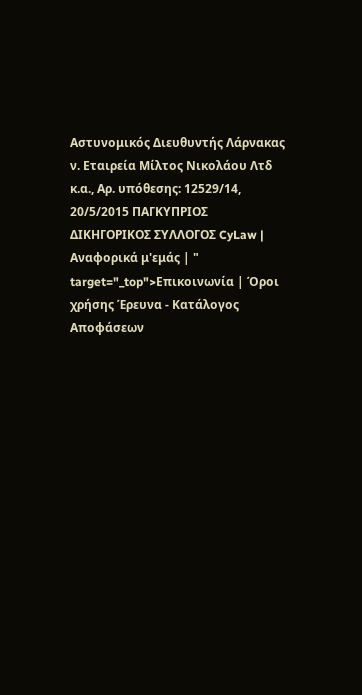Αστυνομικός Διευθυντής Λάρνακας ν. Εταιρεία Μίλτος Νικολάου Λτδ κ.α., Αρ. υπόθεσης: 12529/14, 20/5/2015 ΠΑΓΚΥΠΡΙΟΣ ΔΙΚΗΓΟΡΙΚΟΣ ΣΥΛΛΟΓΟΣ CyLaw | Αναφορικά μ'εμάς | " target="_top">Επικοινωνία | Όροι χρήσης Έρευνα - Κατάλογος Αποφάσεων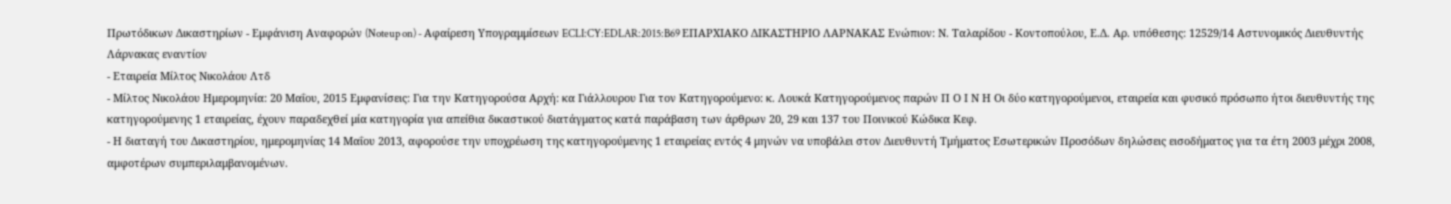Πρωτόδικων Δικαστηρίων - Εμφάνιση Αναφορών (Noteup on) - Αφαίρεση Υπογραμμίσεων ECLI:CY:EDLAR:2015:B69 ΕΠΑΡΧΙΑΚΟ ΔΙΚΑΣΤΗΡΙΟ ΛΑΡΝΑΚΑΣ Ενώπιον: Ν. Ταλαρίδου - Κοντοπούλου, Ε.Δ. Αρ. υπόθεσης: 12529/14 Αστυνομικός Διευθυντής Λάρνακας εναντίον
- Εταιρεία Μίλτος Νικολάου Λτδ
- Μίλτος Νικολάου Ημερομηνία: 20 Μαΐου, 2015 Εμφανίσεις: Για την Κατηγορούσα Αρχή: κα Γιάλλουρου Για τον Κατηγορούμενο: κ. Λουκά Κατηγορούμενος παρών Π Ο Ι Ν Η Οι δύο κατηγορούμενοι, εταιρεία και φυσικό πρόσωπο ήτοι διευθυντής της κατηγορούμενης 1 εταιρείας, έχουν παραδεχθεί μία κατηγορία για απείθια δικαστικού διατάγματος κατά παράβαση των άρθρων 20, 29 και 137 του Ποινικού Κώδικα Κεφ.
- Η διαταγή του Δικαστηρίου, ημερομηνίας 14 Μαΐου 2013, αφορούσε την υποχρέωση της κατηγορούμενης 1 εταιρείας εντός 4 μηνών να υποβάλει στον Διευθυντή Τμήματος Εσωτερικών Προσόδων δηλώσεις εισοδήματος για τα έτη 2003 μέχρι 2008, αμφοτέρων συμπεριλαμβανομένων.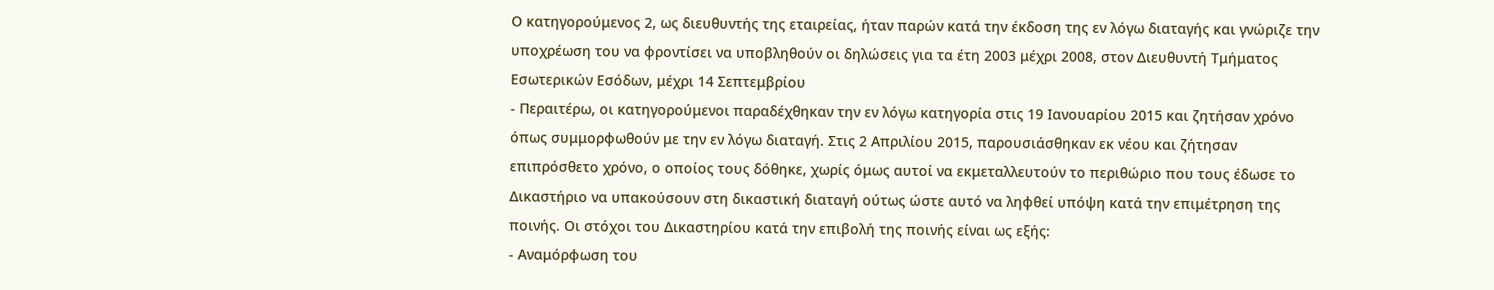Ο κατηγορούμενος 2, ως διευθυντής της εταιρείας, ήταν παρών κατά την έκδοση της εν λόγω διαταγής και γνώριζε την υποχρέωση του να φροντίσει να υποβληθούν οι δηλώσεις για τα έτη 2003 μέχρι 2008, στον Διευθυντή Τμήματος Εσωτερικών Εσόδων, μέχρι 14 Σεπτεμβρίου
- Περαιτέρω, οι κατηγορούμενοι παραδέχθηκαν την εν λόγω κατηγορία στις 19 Ιανουαρίου 2015 και ζητήσαν χρόνο όπως συμμορφωθούν με την εν λόγω διαταγή. Στις 2 Απριλίου 2015, παρουσιάσθηκαν εκ νέου και ζήτησαν επιπρόσθετο χρόνο, ο οποίος τους δόθηκε, χωρίς όμως αυτοί να εκμεταλλευτούν το περιθώριο που τους έδωσε το Δικαστήριο να υπακούσουν στη δικαστική διαταγή ούτως ώστε αυτό να ληφθεί υπόψη κατά την επιμέτρηση της ποινής. Οι στόχοι του Δικαστηρίου κατά την επιβολή της ποινής είναι ως εξής:
- Αναμόρφωση του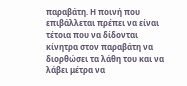παραβάτη. Η ποινή που επιβάλλεται πρέπει να είναι τέτοια που να δίδονται κίνητρα στον παραβάτη να διορθώσει τα λάθη του και να λάβει μέτρα να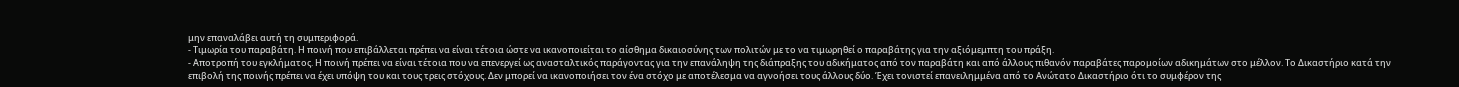μην επαναλάβει αυτή τη συμπεριφορά.
- Τιμωρία του παραβάτη. Η ποινή που επιβάλλεται πρέπει να είναι τέτοια ώστε να ικανοποιείται το αίσθημα δικαιοσύνης των πολιτών με το να τιμωρηθεί ο παραβάτης για την αξιόμεμπτη του πράξη.
- Αποτροπή του εγκλήματος. Η ποινή πρέπει να είναι τέτοια που να επενεργεί ως ανασταλτικός παράγοντας για την επανάληψη της διάπραξης του αδικήματος από τον παραβάτη και από άλλους πιθανόν παραβάτες παρομοίων αδικημάτων στο μέλλον. Το Δικαστήριο κατά την επιβολή της ποινής πρέπει να έχει υπόψη του και τους τρεις στόχους. Δεν μπορεί να ικανοποιήσει τον ένα στόχο με αποτέλεσμα να αγνοήσει τους άλλους δύο. Έχει τονιστεί επανειλημμένα από το Ανώτατο Δικαστήριο ότι το συμφέρον της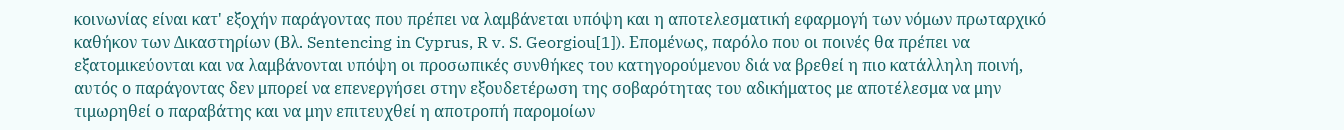κοινωνίας είναι κατ' εξοχήν παράγοντας που πρέπει να λαμβάνεται υπόψη και η αποτελεσματική εφαρμογή των νόμων πρωταρχικό καθήκον των Δικαστηρίων (Βλ. Sentencing in Cyprus, R v. S. Georgiou[1]). Επομένως, παρόλο που οι ποινές θα πρέπει να εξατομικεύονται και να λαμβάνονται υπόψη οι προσωπικές συνθήκες του κατηγορούμενου διά να βρεθεί η πιο κατάλληλη ποινή, αυτός ο παράγοντας δεν μπορεί να επενεργήσει στην εξουδετέρωση της σοβαρότητας του αδικήματος με αποτέλεσμα να μην τιμωρηθεί ο παραβάτης και να μην επιτευχθεί η αποτροπή παρομοίων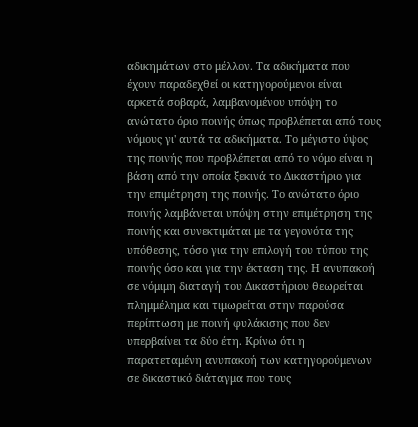αδικημάτων στο μέλλον. Τα αδικήματα που έχουν παραδεχθεί οι κατηγορούμενοι είναι αρκετά σοβαρά, λαμβανομένου υπόψη το ανώτατο όριο ποινής όπως προβλέπεται από τους νόμους γι' αυτά τα αδικήματα. Το μέγιστο ύψος της ποινής που προβλέπεται από το νόμο είναι η βάση από την οποία ξεκινά το Δικαστήριο για την επιμέτρηση της ποινής. Το ανώτατο όριο ποινής λαμβάνεται υπόψη στην επιμέτρηση της ποινής και συνεκτιμάται με τα γεγονότα της υπόθεσης, τόσο για την επιλογή του τύπου της ποινής όσο και για την έκταση της. Η ανυπακοή σε νόμιμη διαταγή του Δικαστήριου θεωρείται πλημμέλημα και τιμωρείται στην παρούσα περίπτωση με ποινή φυλάκισης που δεν υπερβαίνει τα δύο έτη. Κρίνω ότι η παρατεταμένη ανυπακοή των κατηγορούμενων σε δικαστικό διάταγμα που τους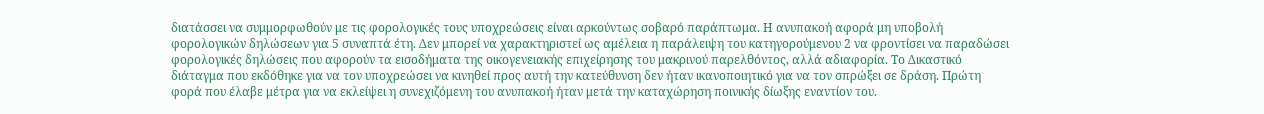διατάσσει να συμμορφωθούν με τις φορολογικές τους υποχρεώσεις είναι αρκούντως σοβαρό παράπτωμα. Η ανυπακοή αφορά μη υποβολή φορολογικών δηλώσεων για 5 συναπτά έτη. Δεν μπορεί να χαρακτηριστεί ως αμέλεια η παράλειψη του κατηγορούμενου 2 να φροντίσει να παραδώσει φορολογικές δηλώσεις που αφορούν τα εισοδήματα της οικογενειακής επιχείρησης του μακρινού παρελθόντος, αλλά αδιαφορία. Το Δικαστικό διάταγμα που εκδόθηκε για να τον υποχρεώσει να κινηθεί προς αυτή την κατεύθυνση δεν ήταν ικανοποιητικό για να τον σπρώξει σε δράση. Πρώτη φορά που έλαβε μέτρα για να εκλείψει η συνεχιζόμενη του ανυπακοή ήταν μετά την καταχώρηση ποινικής δίωξης εναντίον του.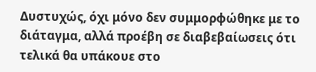Δυστυχώς, όχι μόνο δεν συμμορφώθηκε με το διάταγμα, αλλά προέβη σε διαβεβαίωσεις ότι τελικά θα υπάκουε στο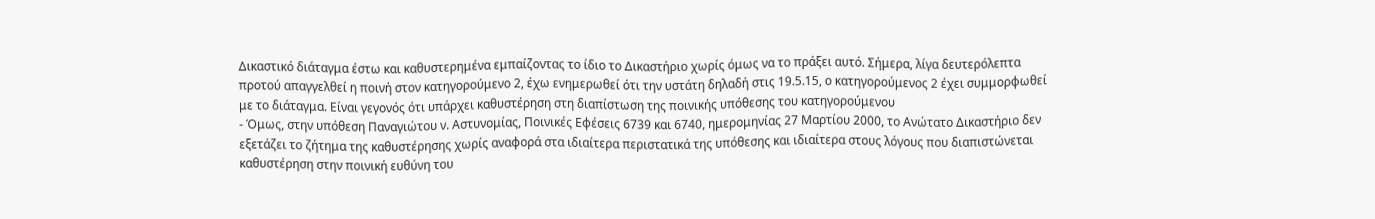Δικαστικό διάταγμα έστω και καθυστερημένα εμπαίζοντας το ίδιο το Δικαστήριο χωρίς όμως να το πράξει αυτό. Σήμερα, λίγα δευτερόλεπτα προτού απαγγελθεί η ποινή στον κατηγορούμενο 2, έχω ενημερωθεί ότι την υστάτη δηλαδή στις 19.5.15, ο κατηγορούμενος 2 έχει συμμορφωθεί με το διάταγμα. Είναι γεγονός ότι υπάρχει καθυστέρηση στη διαπίστωση της ποινικής υπόθεσης του κατηγορούμενου
- Όμως, στην υπόθεση Παναγιώτου ν. Αστυνομίας, Ποινικές Εφέσεις 6739 και 6740, ημερομηνίας 27 Μαρτίου 2000, το Ανώτατο Δικαστήριο δεν εξετάζει το ζήτημα της καθυστέρησης χωρίς αναφορά στα ιδιαίτερα περιστατικά της υπόθεσης και ιδιαίτερα στους λόγους που διαπιστώνεται καθυστέρηση στην ποινική ευθύνη του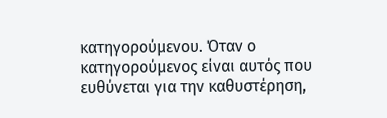κατηγορούμενου. Όταν ο κατηγορούμενος είναι αυτός που ευθύνεται για την καθυστέρηση,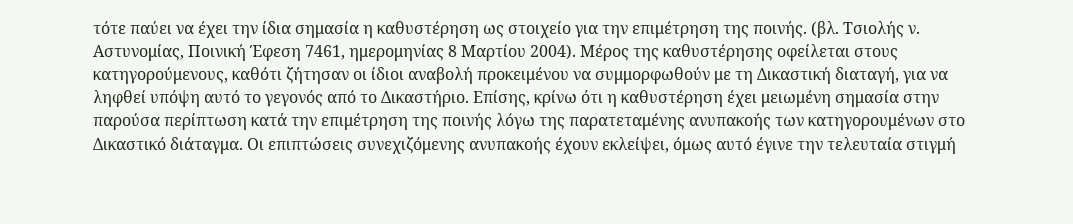τότε παύει να έχει την ίδια σημασία η καθυστέρηση ως στοιχείο για την επιμέτρηση της ποινής. (βλ. Τσιολής ν. Αστυνομίας, Ποινική Έφεση 7461, ημερομηνίας 8 Μαρτίου 2004). Μέρος της καθυστέρησης οφείλεται στους κατηγορούμενους, καθότι ζήτησαν οι ίδιοι αναβολή προκειμένου να συμμορφωθούν με τη Δικαστική διαταγή, για να ληφθεί υπόψη αυτό το γεγονός από το Δικαστήριο. Επίσης, κρίνω ότι η καθυστέρηση έχει μειωμένη σημασία στην παρούσα περίπτωση κατά την επιμέτρηση της ποινής λόγω της παρατεταμένης ανυπακοής των κατηγορουμένων στο Δικαστικό διάταγμα. Οι επιπτώσεις συνεχιζόμενης ανυπακοής έχουν εκλείψει, όμως αυτό έγινε την τελευταία στιγμή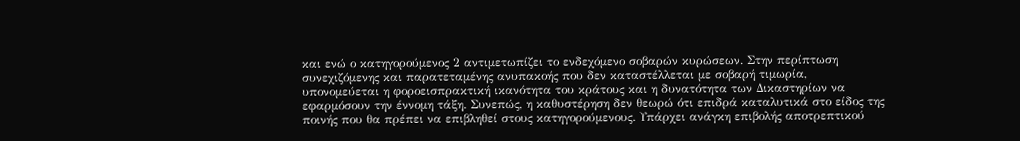και ενώ ο κατηγορούμενος 2 αντιμετωπίζει το ενδεχόμενο σοβαρών κυρώσεων. Στην περίπτωση συνεχιζόμενης και παρατεταμένης ανυπακοής που δεν καταστέλλεται με σοβαρή τιμωρία, υπονομεύεται η φοροεισπρακτική ικανότητα του κράτους και η δυνατότητα των Δικαστηρίων να εφαρμόσουν την έννομη τάξη. Συνεπώς, η καθυστέρηση δεν θεωρώ ότι επιδρά καταλυτικά στο είδος της ποινής που θα πρέπει να επιβληθεί στους κατηγορούμενους. Υπάρχει ανάγκη επιβολής αποτρεπτικού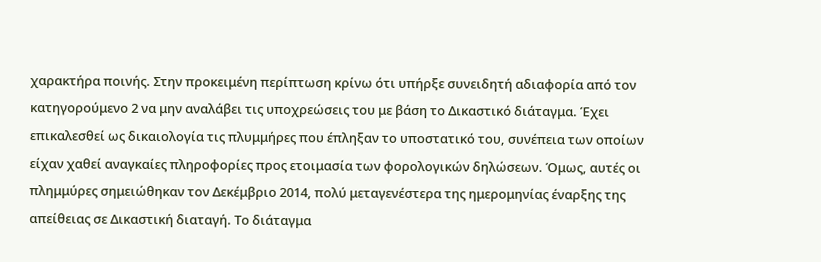χαρακτήρα ποινής. Στην προκειμένη περίπτωση κρίνω ότι υπήρξε συνειδητή αδιαφορία από τον κατηγορούμενο 2 να μην αναλάβει τις υποχρεώσεις του με βάση το Δικαστικό διάταγμα. Έχει επικαλεσθεί ως δικαιολογία τις πλυμμήρες που έπληξαν το υποστατικό του, συνέπεια των οποίων είχαν χαθεί αναγκαίες πληροφορίες προς ετοιμασία των φορολογικών δηλώσεων. Όμως, αυτές οι πλημμύρες σημειώθηκαν τον Δεκέμβριο 2014, πολύ μεταγενέστερα της ημερομηνίας έναρξης της απείθειας σε Δικαστική διαταγή. Το διάταγμα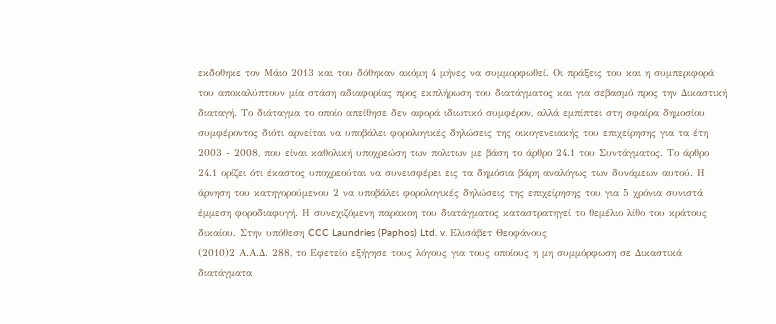εκδοθηκε τον Μάιο 2013 και του δόθηκαν ακόμη 4 μήνες να συμμορφωθεί. Οι πράξεις του και η συμπεριφορά του αποκαλύπτουν μία στάση αδιαφορίας προς εκπλήρωση του διατάγματος και για σεβασμό προς την Δικαστική διαταγή. Το διάταγμα το οποίο απείθησε δεν αφορά ιδιωτικό συμφέρον, αλλά εμπίπτει στη σφαίρα δημοσίου συμφέροντος διότι αρνείται να υποβάλει φορολογικές δηλώσεις της οικογενειακής του επιχείρησης για τα έτη 2003 - 2008, που είναι καθολική υποχρεώση των πολιτων με βάση το άρθρο 24.1 του Συντάγματος. Το άρθρο 24.1 ορίζει ότι έκαστος υποχρεούται να συνεισφέρει εις τα δημόσια βάρη αναλόγως των δυνάμεων αυτού. Η άρνηση του κατηγορούμενου 2 να υποβάλει φορολογικές δηλώσεις της επιχείρησης του για 5 χρόνια συνιστά έμμεση φοροδιαφυγή. Η συνεχιζόμενη παρακοη του διατάγματος καταστρατηγεί το θεμέλιο λίθο του κράτους δικαίου. Στην υπόθεση CCC Laundries (Paphos) Ltd. v. Ελισάβετ Θεοφάνους
(2010)2 Α.Α.Δ. 288, το Εφετείο εξήγησε τους λόγους για τους οποίους η μη συμμόρφωση σε Δικαστικά διατάγματα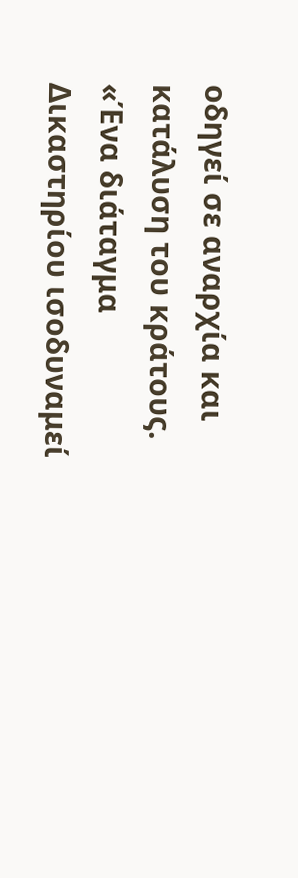οδηγεί σε αναρχία και κατάλυση του κράτους. «Ένα διάταγμα Δικαστηρίου ισοδυναμεί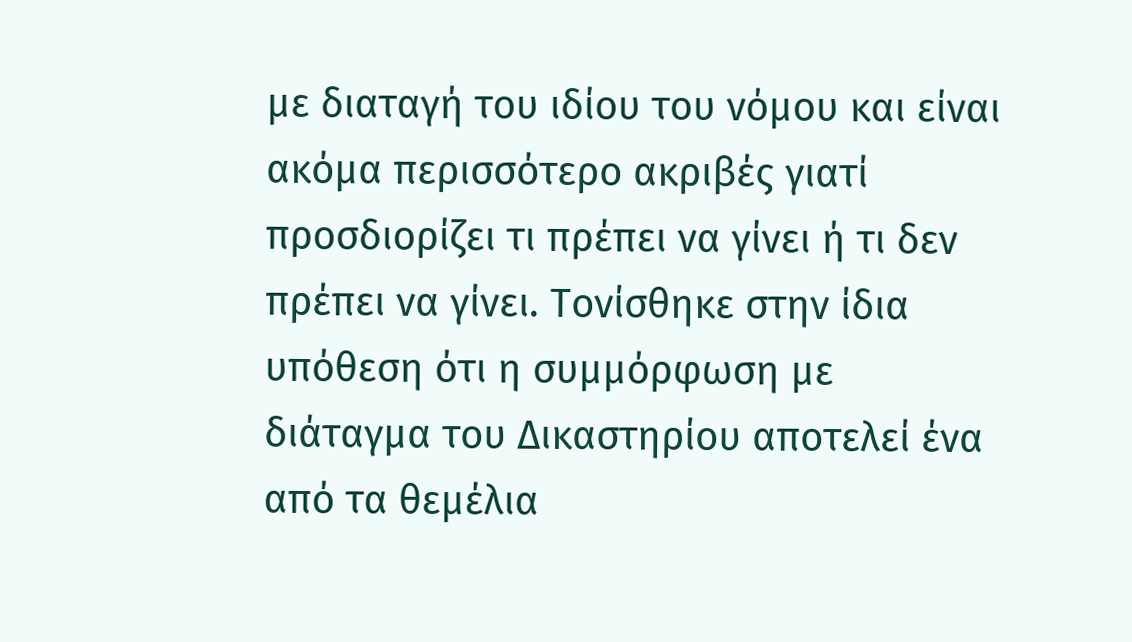με διαταγή του ιδίου του νόμου και είναι ακόμα περισσότερο ακριβές γιατί προσδιορίζει τι πρέπει να γίνει ή τι δεν πρέπει να γίνει. Τονίσθηκε στην ίδια υπόθεση ότι η συμμόρφωση με διάταγμα του Δικαστηρίου αποτελεί ένα από τα θεμέλια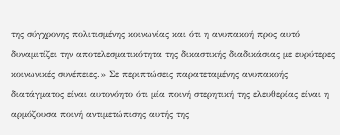της σύγχρονης πολιτισμένης κοινωνίας και ότι η ανυπακοή προς αυτό δυναμιτίζει την αποτελεσματικότητα της δικαστικής διαδικάσιας με ευρύτερες κοινωνικές συνέπειες.» Σε περιπτώσεις παρατεταμένης ανυπακοής διατάγματος είναι αυτονόητο ότι μία ποινή στερητική της ελευθερίας είναι η αρμόζουσα ποινή αντιμετώπισης αυτής της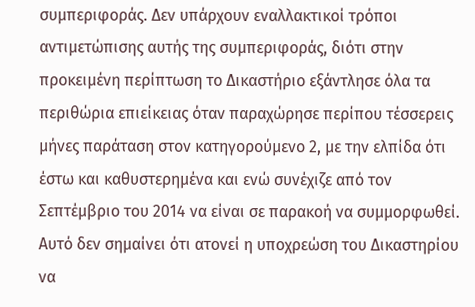συμπεριφοράς. Δεν υπάρχουν εναλλακτικοί τρόποι αντιμετώπισης αυτής της συμπεριφοράς, διότι στην προκειμένη περίπτωση το Δικαστήριο εξάντλησε όλα τα περιθώρια επιείκειας όταν παραχώρησε περίπου τέσσερεις μήνες παράταση στον κατηγορούμενο 2, με την ελπίδα ότι έστω και καθυστερημένα και ενώ συνέχιζε από τον Σεπτέμβριο του 2014 να είναι σε παρακοή να συμμορφωθεί. Αυτό δεν σημαίνει ότι ατονεί η υποχρεώση του Δικαστηρίου να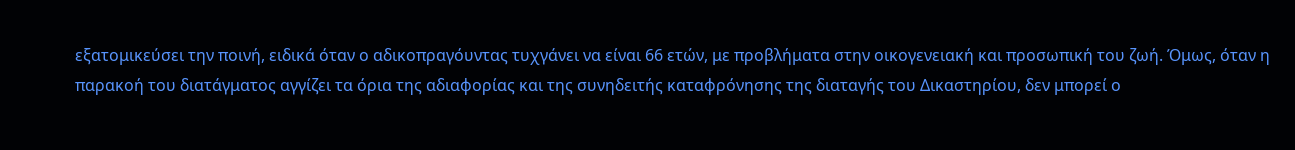εξατομικεύσει την ποινή, ειδικά όταν ο αδικοπραγόυντας τυχγάνει να είναι 66 ετών, με προβλήματα στην οικογενειακή και προσωπική του ζωή. Όμως, όταν η παρακοή του διατάγματος αγγίζει τα όρια της αδιαφορίας και της συνηδειτής καταφρόνησης της διαταγής του Δικαστηρίου, δεν μπορεί ο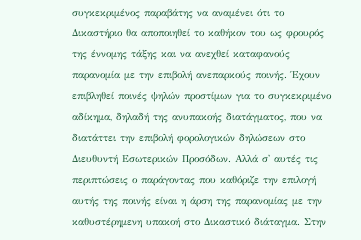συγκεκριμένος παραβάτης να αναμένει ότι το Δικαστήριο θα αποποιηθεί το καθήκον του ως φρουρός της έννομης τάξης και να ανεχθεί καταφανούς παρανομία με την επιβολή ανεπαρκούς ποινής. Έχουν επιβληθεί ποινές ψηλών προστίμων για το συγκεκριμένο αδίκημα, δηλαδή της ανυπακοής διατάγματος, που να διατάττει την επιβολή φορολογικών δηλώσεων στο Διευθυντή Εσωτερικών Προσόδων. Αλλά σ' αυτές τις περιπτώσεις ο παράγοντας που καθόριζε την επιλογή αυτής της ποινής είναι η άρση της παρανομίας με την καθυστέρημενη υπακοή στο Δικαστικό διάταγμα. Στην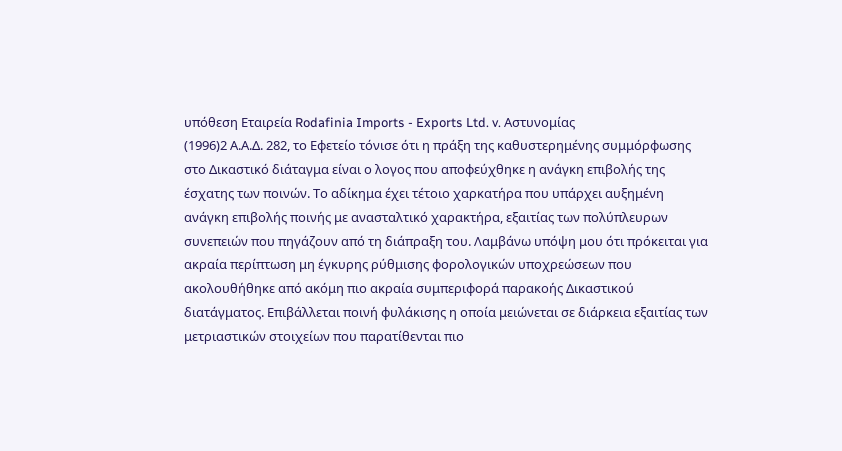υπόθεση Εταιρεία Rodafinia Imports - Exports Ltd. v. Αστυνομίας
(1996)2 Α.Α.Δ. 282, το Εφετείο τόνισε ότι η πράξη της καθυστερημένης συμμόρφωσης στο Δικαστικό διάταγμα είναι ο λογος που αποφεύχθηκε η ανάγκη επιβολής της έσχατης των ποινών. Το αδίκημα έχει τέτοιο χαρκατήρα που υπάρχει αυξημένη ανάγκη επιβολής ποινής με ανασταλτικό χαρακτήρα, εξαιτίας των πολύπλευρων συνεπειών που πηγάζουν από τη διάπραξη του. Λαμβάνω υπόψη μου ότι πρόκειται για ακραία περίπτωση μη έγκυρης ρύθμισης φορολογικών υποχρεώσεων που ακολουθήθηκε από ακόμη πιο ακραία συμπεριφορά παρακοής Δικαστικού διατάγματος. Επιβάλλεται ποινή φυλάκισης η οποία μειώνεται σε διάρκεια εξαιτίας των μετριαστικών στοιχείων που παρατίθενται πιο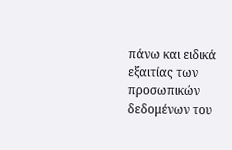πάνω και ειδικά εξαιτίας των προσωπικών δεδομένων του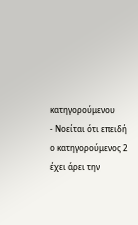κατηγορούμενου
- Νοείται ότι επειδή ο κατηγορούμενος 2 έχει άρει την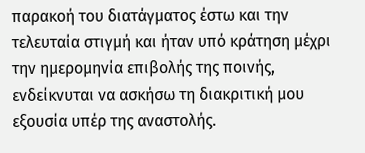παρακοή του διατάγματος έστω και την τελευταία στιγμή και ήταν υπό κράτηση μέχρι την ημερομηνία επιβολής της ποινής, ενδείκνυται να ασκήσω τη διακριτική μου εξουσία υπέρ της αναστολής.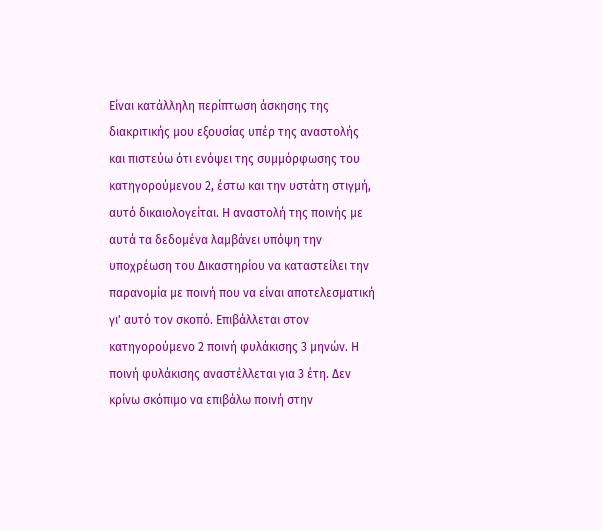Είναι κατάλληλη περίπτωση άσκησης της διακριτικής μου εξουσίας υπέρ της αναστολής και πιστεύω ότι ενόψει της συμμόρφωσης του κατηγορούμενου 2, έστω και την υστάτη στιγμή, αυτό δικαιολογείται. Η αναστολή της ποινής με αυτά τα δεδομένα λαμβάνει υπόψη την υποχρέωση του Δικαστηρίου να καταστείλει την παρανομία με ποινή που να είναι αποτελεσματική γι' αυτό τον σκοπό. Επιβάλλεται στον κατηγορούμενο 2 ποινή φυλάκισης 3 μηνών. Η ποινή φυλάκισης αναστέλλεται για 3 έτη. Δεν κρίνω σκόπιμο να επιβάλω ποινή στην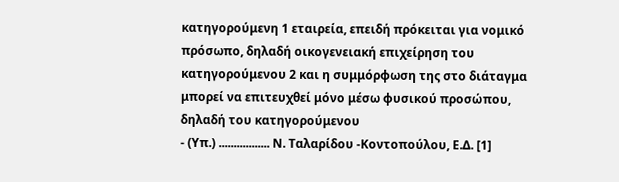κατηγορούμενη 1 εταιρεία, επειδή πρόκειται για νομικό πρόσωπο, δηλαδή οικογενειακή επιχείρηση του κατηγορούμενου 2 και η συμμόρφωση της στο διάταγμα μπορεί να επιτευχθεί μόνο μέσω φυσικού προσώπου, δηλαδή του κατηγορούμενου
- (Υπ.) ................. Ν. Ταλαρίδου -Κοντοπούλου, Ε.Δ. [1]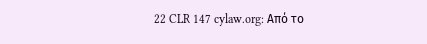22 CLR 147 cylaw.org: Από το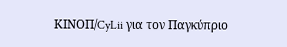ΚΙΝOΠ/CyLii για τον Παγκύπριο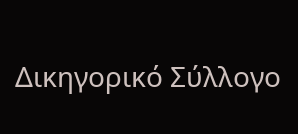Δικηγορικό Σύλλογο